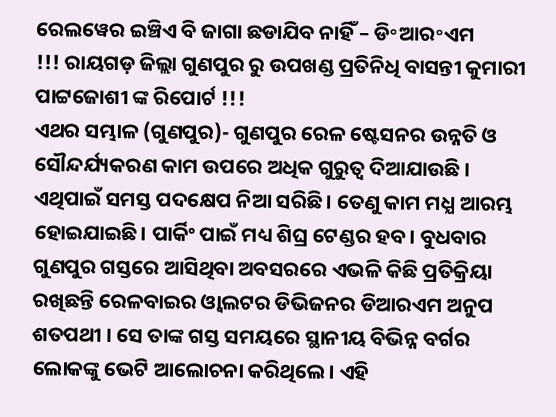ରେଲୱେର ଇଞ୍ଚିଏ ବି ଜାଗା ଛଡାଯିବ ନାହିଁ – ଡି॰ଆର॰ଏମ
!!! ରାୟଗଡ଼ ଜିଲ୍ଲା ଗୁଣପୁର ରୁ ଉପଖଣ୍ଡ ପ୍ରତିନିଧି ବାସନ୍ତୀ କୁମାରୀ ପାଟ୍ଟଜୋଶୀ ଙ୍କ ରିପୋର୍ଟ !!!
ଏଥର ସମ୍ଭାଳ (ଗୁଣପୁର)- ଗୁଣପୁର ରେଳ ଷ୍ଟେସନର ଉନ୍ନତି ଓ ସୌନ୍ଦର୍ଯ୍ୟକରଣ କାମ ଉପରେ ଅଧିକ ଗୁରୁତ୍ବ ଦିଆଯାଉଛି । ଏଥିପାଇଁ ସମସ୍ତ ପଦକ୍ଷେପ ନିଆ ସରିଛି। ତେଣୁ କାମ ମଧ୍ଯ ଆରମ୍ଭ ହୋଇଯାଇଛି। ପାର୍କିଂ ପାଇଁ ମଧ୍ୟ ଶିଘ୍ର ଟେଣ୍ଡର ହବ। ବୁଧବାର ଗୁଣପୁର ଗସ୍ତରେ ଆସିଥିବା ଅବସରରେ ଏଭଳି କିଛି ପ୍ରତିକ୍ରିୟା ରଖିଛନ୍ତି ରେଳବାଇର ଓ୍ବାଲଟର ଡିଭିଜନର ଡିଆରଏମ ଅନୁପ ଶତପଥୀ । ସେ ତାଙ୍କ ଗସ୍ତ ସମୟରେ ସ୍ଥାନୀୟ ବିଭିନ୍ନ ବର୍ଗର ଲୋକଙ୍କୁ ଭେଟି ଆଲୋଚନା କରିଥିଲେ। ଏହି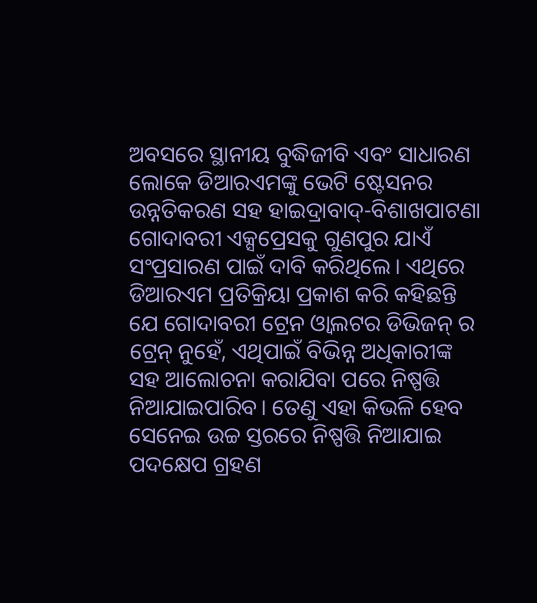ଅବସରେ ସ୍ଥାନୀୟ ବୁଦ୍ଧିଜୀବି ଏବଂ ସାଧାରଣ ଲୋକେ ଡିଆରଏମଙ୍କୁ ଭେଟି ଷ୍ଟେସନର ଉନ୍ନତିକରଣ ସହ ହାଇଦ୍ରାବାଦ୍-ବିଶାଖପାଟଣା ଗୋଦାବରୀ ଏକ୍ସପ୍ରେସକୁ ଗୁଣପୁର ଯାଏଁ ସଂପ୍ରସାରଣ ପାଇଁ ଦାବି କରିଥିଲେ। ଏଥିରେ ଡିଆରଏମ ପ୍ରତିକ୍ରିୟା ପ୍ରକାଶ କରି କହିଛନ୍ତି ଯେ ଗୋଦାବରୀ ଟ୍ରେନ ଓ୍ବାଲଟର ଡିଭିଜନ୍ ର ଟ୍ରେନ୍ ନୁହେଁ, ଏଥିପାଇଁ ବିଭିନ୍ନ ଅଧିକାରୀଙ୍କ ସହ ଆଲୋଚନା କରାଯିବା ପରେ ନିଷ୍ପତ୍ତି ନିଆଯାଇପାରିବ। ତେଣୁ ଏହା କିଭଳି ହେବ ସେନେଇ ଉଚ୍ଚ ସ୍ତରରେ ନିଷ୍ପତ୍ତି ନିଆଯାଇ ପଦକ୍ଷେପ ଗ୍ରହଣ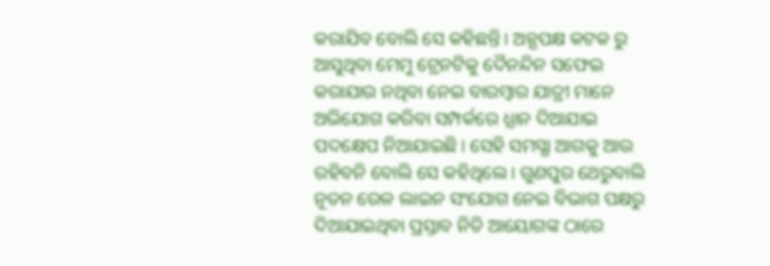କରାଯିବ ବୋଲି ସେ କହିଛନ୍ତି। ଅନ୍ଯପକ୍ଷ କଟକ ରୁ ଆସୁଥିବା ମେମୁ ଟ୍ରେନଟିକୁ ଦୈନନ୍ଦିନ ସଫେଇ କରାଯାଉ ନଥିବା ନେଇ ବାରମ୍ବାର ଯାତ୍ରୀ ମାନେ ଅଭିଯୋଗ କରିବା ସମ୍ପର୍କରେ ଧ୍ଯାନ ଦିଆଯାଇ ପଦକ୍ଷେପ ନିଆଯାଇଛି। ସେହି ସମସ୍ଯା ଆଗକୁ ଆଉ ରହିବନି ବୋଲି ସେ କହିଥିଲେ। ଗୁଣପୁର ଥେରୁବାଲି ନୂତନ ରେଳ ଲାଇନ ସଂଯୋଗ ନେଇ ବିଭାଗ ପକ୍ଷରୁ ଦିଆଯାଇଥିବା ପ୍ରସ୍ତାବ ନିତି ଆୟୋଗଙ୍କ ଠାରେ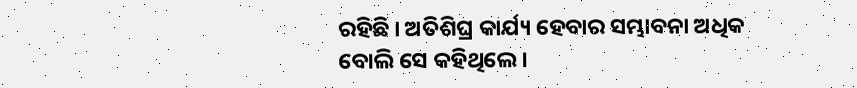ରହିଛି । ଅତିଶିଘ୍ର କାର୍ଯ୍ୟ ହେବାର ସମ୍ଭାବନା ଅଧିକ ବୋଲି ସେ କହିଥିଲେ।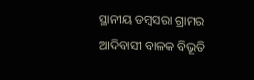ସ୍ଥାନୀୟ ଡମ୍ବସରା ଗ୍ରାମର ଆଦିବାସୀ ବାଳକ ବିଭୂତି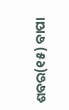ଶବର(୧୫) ବାପା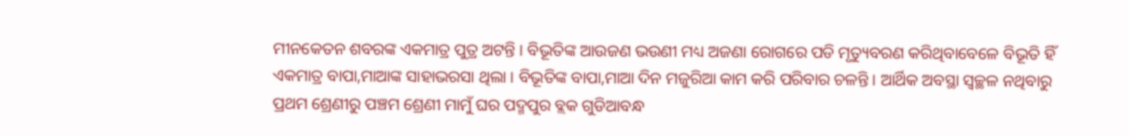ମୀନକେତନ ଶବରଙ୍କ ଏକମାତ୍ର ପୁତ୍ର ଅଟନ୍ତି । ବିଭୂତିଙ୍କ ଆଉଜଣ ଭଉଣୀ ମଧ୍ୟ ଅଜଣା ରୋଗରେ ପଡି ମୃତ୍ୟୁବରଣ କରିଥିବାବେଳେ ବିଭୂତି ହିଁ ଏକମାତ୍ର ବାପା,ମାଆଙ୍କ ସାହାଭରସା ଥିଲା । ବିଭୂତିଙ୍କ ବାପା,ମାଆ ଦିନ ମଜୁରିଆ କାମ କରି ପରିବାର ଚଳନ୍ତି । ଆର୍ଥିକ ଅବସ୍ଥା ସ୍ୱଚ୍ଛଳ ନଥିବାରୁ ପ୍ରଥମ ଶ୍ରେଣୀରୁ ପଞ୍ଚମ ଶ୍ରେଣୀ ମାମୁଁ ଘର ପଦ୍ମପୁର ବ୍ଲକ ଗୁଡିଆବନ୍ଧ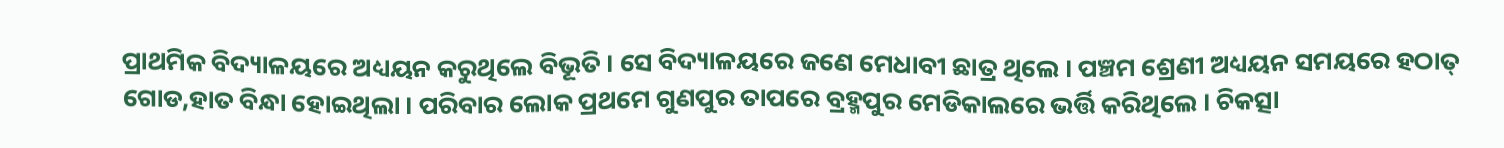ପ୍ରାଥମିକ ବିଦ୍ୟାଳୟରେ ଅଧ୍ୟୟନ କରୁଥିଲେ ବିଭୂତି । ସେ ବିଦ୍ୟାଳୟରେ ଜଣେ ମେଧାବୀ ଛାତ୍ର ଥିଲେ । ପଞ୍ଚମ ଶ୍ରେଣୀ ଅଧ୍ୟୟନ ସମୟରେ ହଠାତ୍ ଗୋଡ,ହାତ ବିନ୍ଧା ହୋଇଥିଲା । ପରିବାର ଲୋକ ପ୍ରଥମେ ଗୁଣପୁର ତାପରେ ବ୍ରହ୍ମପୁର ମେଡିକାଲରେ ଭର୍ତ୍ତି କରିଥିଲେ । ଚିକତ୍ସା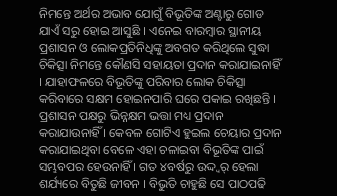ନିମନ୍ତେ ଅର୍ଥର ଅଭାବ ଯୋଗୁଁ ବିଭୂତିଙ୍କ ଅଣ୍ଟାରୁ ଗୋଡ ଯାଏଁ ସରୁ ହୋଇ ଆସୁଛି । ଏନେଇ ବାରମ୍ବାର ସ୍ଥାନୀୟ ପ୍ରଶାସନ ଓ ଲୋକପ୍ରତିନିଧିଙ୍କୁ ଅବଗତ କରିଥିଲେ ସୁଦ୍ଧା ଚିକିତ୍ସା ନିମନ୍ତେ କୌଣସି ସହାୟତା ପ୍ରଦାନ କରାଯାଇନାହିଁ । ଯାହାଫଳରେ ବିଭୂତିଙ୍କୁ ପରିବାର ଲୋକ ଚିକିତ୍ସା କରିବାରେ ସକ୍ଷମ ହୋଇନପାରି ଘରେ ପକାଇ ରଖିଛନ୍ତି । ପ୍ରଶାସନ ପକ୍ଷରୁ ଭିନ୍ନକ୍ଷମ ଭତ୍ତା ମଧ୍ୟ ପ୍ରଦାନ କରାଯାଉନାହିଁ । କେବଳ ଗୋଟିଏ ହୁଇଲ ଚେୟାର ପ୍ରଦାନ କରାଯାଇଥିବା ବେଳେ ଏହା ଚଳାଇବା ବିଭୂତିଙ୍କ ପାଇଁ ସମ୍ଭବପର ହେଉନାହିଁ । ଗତ ୪ବର୍ଷରୁ ଉଦ୍ଦ୍ୱର୍ ହେଲା ଶର୍ଯ୍ୟରେ ବିତୁଛି ଜୀବନ । ବିଭୁତି ଚାହୁଛି ସେ ପାଠପଢି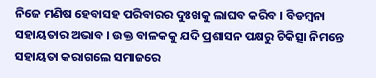ନିଜେ ମଣିଷ ହେବାସହ ପରିବାରର ଦୁଃଖକୁ ଲାଘବ କରିବ । ବିଡମ୍ବନା ସହାୟତାର ଅଭାବ । ଉକ୍ତ ବାଳକକୁ ଯଦି ପ୍ରଶାସନ ପକ୍ଷରୁ ଚିକିତ୍ସା ନିମନ୍ତେ ସହାୟତା କରାଗଲେ ସମାଜରେ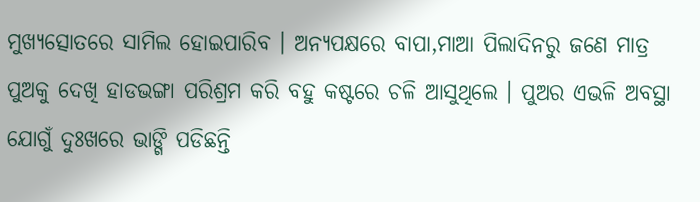ମୁଖ୍ୟତ୍ସୋତରେ ସାମିଲ ହୋଇପାରିବ । ଅନ୍ୟପକ୍ଷରେ ବାପା,ମାଆ ପିଲାଦିନରୁ ଜଣେ ମାତ୍ର ପୁଅକୁ ଦେଖି ହାଡଭଙ୍ଗା ପରିଶ୍ରମ କରି ବହୁ କଷ୍ଟରେ ଚଳି ଆସୁଥିଲେ । ପୁଅର ଏଭଳି ଅବସ୍ଥା ଯୋଗୁଁ ଦୁଃଖରେ ଭାଙ୍ଗି ପଡିଛନ୍ତି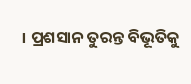। ପ୍ରଶସାନ ତୁରନ୍ତ ବିଭୂତିକୁ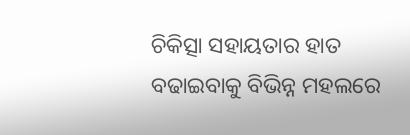ଚିକିତ୍ସା ସହାୟତାର ହାତ ବଢାଇବାକୁ ବିଭିନ୍ନ ମହଲରେ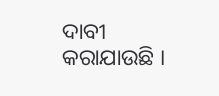ଦାବୀ କରାଯାଉଛି ।